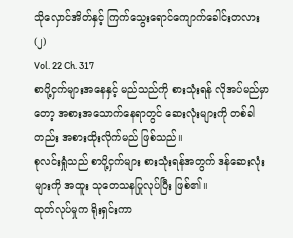သိုလှောင်အိတ်နှင့် ကြက်သွေးရောင်ကျောက်ခေါင်းတလား(၂)
Vol. 22 Ch. 317
စာပို့ငှက်များအနေနှင့် မည်သည်ကို စားသုံးရန် လိုအပ်မည်မှာတော့ အစားအသောက်နေရာတွင် ဆေးလုံးများကို တစ်ခါတည်း အစားထိုးလိုက်မည် ဖြစ်သည်။
စုလင်းရှုံသည် စာပို့ငှက်များ စားသုံးရန်အတွက် ဒန်ဆေးလုံးများကို အထူး သုတေသနပြုလုပ်ပြီး ဖြစ်၏။
ထုတ်လုပ်မှုက ရိုးရှင်းကာ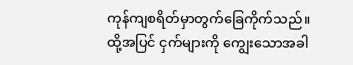ကုန်ကျစရိတ်မှာတွက်ခြေကိုက်သည်။
ထို့အပြင် ငှက်များကို ကျွေးသောအခါ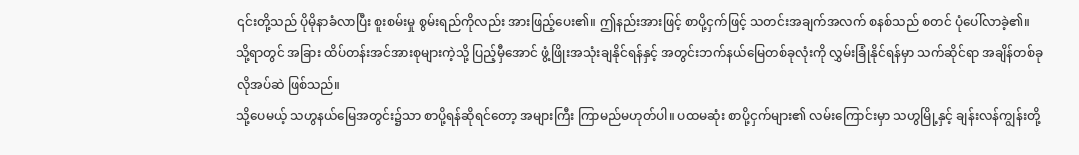၎င်းတို့သည် ပိုမိုနာခံလာပြီး စူးစမ်းမှု စွမ်းရည်ကိုလည်း အားဖြည့်ပေး၏။ ဤနည်းအားဖြင့် စာပို့ငှက်ဖြင့် သတင်းအချက်အလက် စနစ်သည် စတင် ပုံပေါ်လာခဲ့၏။
သို့ရာတွင် အခြား ထိပ်တန်းအင်အားစုများကဲ့သို့ ပြည့်မှီအောင် ဖွံ့ဖြိုးအသုံးချနိုင်ရန်နှင့် အတွင်းဘက်နယ်မြေတစ်ခုလုံးကို လွှမ်းခြုံနိုင်ရန်မှာ သက်ဆိုင်ရာ အချိန်တစ်ခု လိုအပ်ဆဲ ဖြစ်သည်။
သို့ပေမယ့် သဟွနယ်မြေအတွင်း၌သာ စာပို့ရန်ဆိုရင်တော့ အများကြီး ကြာမည်မဟုတ်ပါ။ ပထမဆုံး စာပို့ငှက်များ၏ လမ်းကြောင်းမှာ သဟွမြို့နှင့် ချန်းလန်ကျွန်းတို့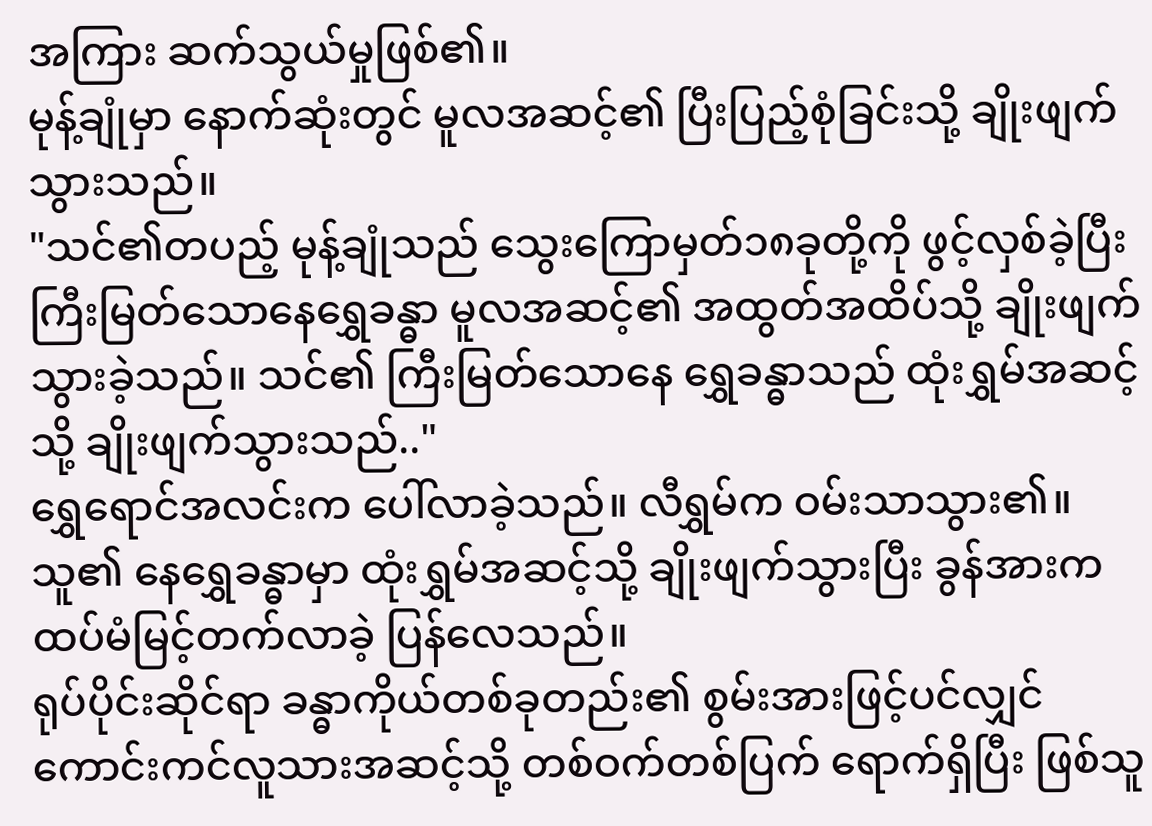အကြား ဆက်သွယ်မှုဖြစ်၏။
မုန့်ချုံမှာ နောက်ဆုံးတွင် မူလအဆင့်၏ ပြီးပြည့်စုံခြင်းသို့ ချိုးဖျက်သွားသည်။
"သင်၏တပည့် မုန့်ချုံသည် သွေးကြောမှတ်၁၈ခုတို့ကို ဖွင့်လှစ်ခဲ့ပြီး ကြီးမြတ်သောနေရွှေခန္ဓာ မူလအဆင့်၏ အထွတ်အထိပ်သို့ ချိုးဖျက်သွားခဲ့သည်။ သင်၏ ကြီးမြတ်သောနေ ရွှေခန္ဓာသည် ထုံးရွှမ်အဆင့်သို့ ချိုးဖျက်သွားသည်.."
ရွှေရောင်အလင်းက ပေါ်လာခဲ့သည်။ လီရွှမ်က ဝမ်းသာသွား၏။ သူ၏ နေရွှေခန္ဓာမှာ ထုံးရွှမ်အဆင့်သို့ ချိုးဖျက်သွားပြီး ခွန်အားက ထပ်မံမြင့်တက်လာခဲ့ ပြန်လေသည်။
ရုပ်ပိုင်းဆိုင်ရာ ခန္ဓာကိုယ်တစ်ခုတည်း၏ စွမ်းအားဖြင့်ပင်လျှင် ကောင်းကင်လူသားအဆင့်သို့ တစ်ဝက်တစ်ပြက် ရောက်ရှိပြီး ဖြစ်သူ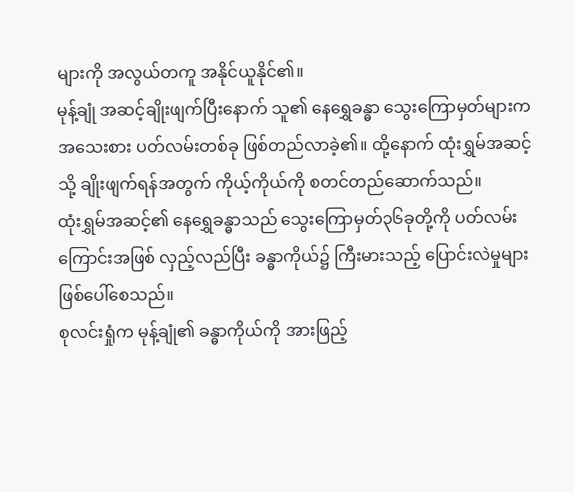များကို အလွယ်တကူ အနိုင်ယူနိုင်၏။
မုန့်ချုံ အဆင့်ချိုးဖျက်ပြီးနောက် သူ၏ နေရွှေခန္ဓာ သွေးကြောမှတ်များက အသေးစား ပတ်လမ်းတစ်ခု ဖြစ်တည်လာခဲ့၏။ ထို့နောက် ထုံးရွှမ်အဆင့်သို့ ချိုးဖျက်ရန်အတွက် ကိုယ့်ကိုယ်ကို စတင်တည်ဆောက်သည်။
ထုံးရွှမ်အဆင့်၏ နေရွှေခန္ဓာသည် သွေးကြောမှတ်၃၆ခုတို့ကို ပတ်လမ်းကြောင်းအဖြစ် လှည့်လည်ပြီး ခန္ဓာကိုယ်၌ ကြီးမားသည့် ပြောင်းလဲမှုများ ဖြစ်ပေါ်စေသည်။
စုလင်းရှုံက မုန့်ချုံ၏ ခန္ဓာကိုယ်ကို အားဖြည့်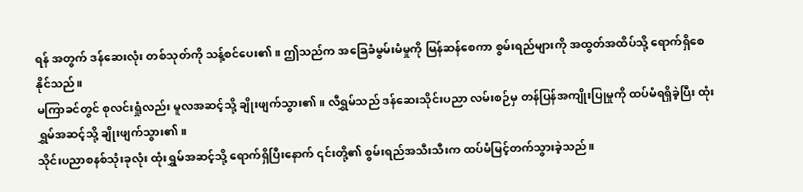ရန် အတွက် ဒန်ဆေးလုံး တစ်သုတ်ကို သန့်စင်ပေး၏။ ဤသည်က အခြေခံမွမ်းမံမှုကို မြန်ဆန်စေကာ စွမ်းရည်များကို အထွတ်အထိပ်သို့ ရောက်ရှိစေနိုင်သည်။
မကြာခင်တွင် စုလင်းရှုံလည်း မူလအဆင့်သို့ ချိုးဖျက်သွား၏။ လီရွှမ်သည် ဒန်ဆေးသိုင်းပညာ လမ်းစဉ်မှ တန်ပြန်အကျိုးပြုမှုကို ထပ်မံရရှိခဲ့ပြီး ထုံးရွှမ်အဆင့်သို့ ချိုးဖျက်သွား၏။
သိုင်းပညာစနစ်သုံးခုလုံး ထုံးရွှမ်အဆင့်သို့ ရောက်ရှိပြီးနောက် ၎င်းတို့၏ စွမ်းရည်အသီးသီးက ထပ်မံမြင့်တက်သွားခဲ့သည်။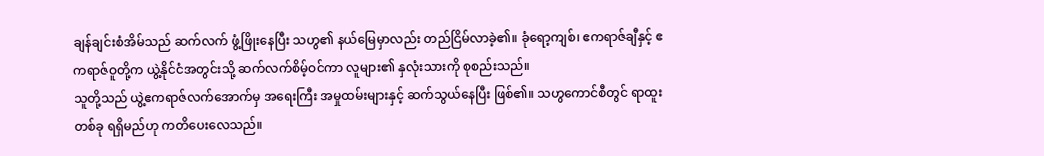ချန်ချင်းစံအိမ်သည် ဆက်လက် ဖွံ့ဖြိုးနေပြီး သဟွ၏ နယ်မြေမှာလည်း တည်ငြိမ်လာခဲ့၏။ ခုံရော့ကျစ်၊ ဧကရာဇ်ချီနှင့် ဧကရာဇ်ဝူတို့က ယွဲ့နိုင်ငံအတွင်းသို့ ဆက်လက်စိမ့်ဝင်ကာ လူများ၏ နှလုံးသားကို စုစည်းသည်။
သူတို့သည် ယွဲ့ဧကရာဇ်လက်အောက်မှ အရေးကြီး အမှုထမ်းများနှင့် ဆက်သွယ်နေပြီး ဖြစ်၏။ သဟွကောင်စီတွင် ရာထူးတစ်ခု ရရှိမည်ဟု ကတိပေးလေသည်။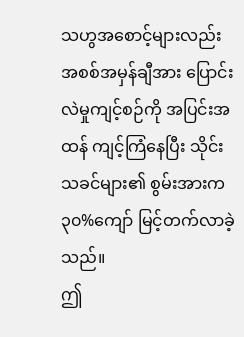သဟွအစောင့်များလည်း အစစ်အမှန်ချီအား ပြောင်းလဲမှုကျင့်စဉ်ကို အပြင်းအထန် ကျင့်ကြံနေပြီး သိုင်းသခင်များ၏ စွမ်းအားက ၃၀%ကျော် မြင့်တက်လာခဲ့သည်။
ဤ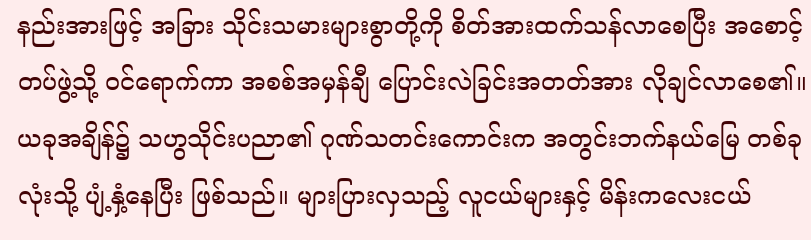နည်းအားဖြင့် အခြား သိုင်းသမားများစွာတို့ကို စိတ်အားထက်သန်လာစေပြီး အစောင့်တပ်ဖွဲ့သို့ ဝင်ရောက်ကာ အစစ်အမှန်ချီ ပြောင်းလဲခြင်းအတတ်အား လိုချင်လာစေ၏။
ယခုအချိန်၌ သဟွသိုင်းပညာ၏ ဂုဏ်သတင်းကောင်းက အတွင်းဘက်နယ်မြေ တစ်ခုလုံးသို့ ပျံ့နှံ့နေပြီး ဖြစ်သည်။ များပြားလှသည့် လူငယ်များနှင့် မိန်းကလေးငယ်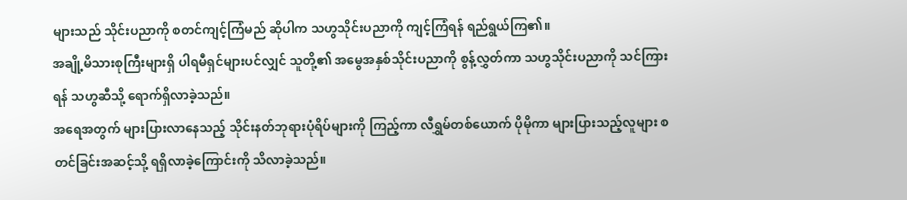များသည် သိုင်းပညာကို စတင်ကျင့်ကြံမည် ဆိုပါက သဟွသိုင်းပညာကို ကျင့်ကြံရန် ရည်ရွယ်ကြ၏။
အချို့မိသားစုကြီးများရှိ ပါရမီရှင်များပင်လျှင် သူတို့၏ အမွေအနှစ်သိုင်းပညာကို စွန့်လွှတ်ကာ သဟွသိုင်းပညာကို သင်ကြားရန် သဟွဆီသို့ ရောက်ရှိလာခဲ့သည်။
အရေအတွက် များပြားလာနေသည့် သိုင်းနတ်ဘုရားပုံရိပ်များကို ကြည့်ကာ လီရွှမ်တစ်ယောက် ပိုမိုကာ များပြားသည့်လူများ စတင်ခြင်းအဆင့်သို့ ရရှိလာခဲ့ကြောင်းကို သိလာခဲ့သည်။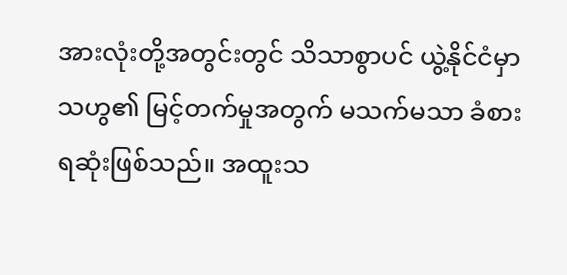အားလုံးတို့အတွင်းတွင် သိသာစွာပင် ယွဲ့နိုင်ငံမှာ သဟွ၏ မြင့်တက်မှုအတွက် မသက်မသာ ခံစားရဆုံးဖြစ်သည်။ အထူးသ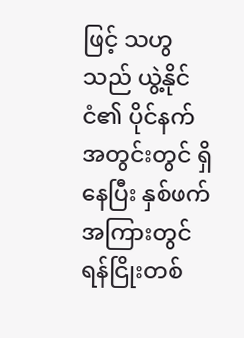ဖြင့် သဟွသည် ယွဲ့နိုင်ငံ၏ ပိုင်နက်အတွင်းတွင် ရှိနေပြီး နှစ်ဖက်အကြားတွင် ရန်ငြိုးတစ်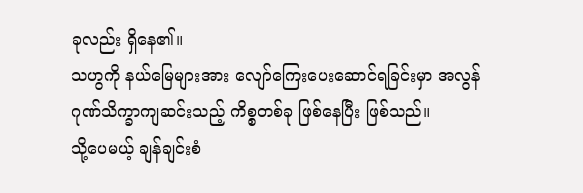ခုလည်း ရှိနေ၏။
သဟွကို နယ်မြေများအား လျော်ကြေးပေးဆောင်ရခြင်းမှာ အလွန် ဂုဏ်သိက္ခာကျဆင်းသည့် ကိစ္စတစ်ခု ဖြစ်နေပြီး ဖြစ်သည်။
သို့ပေမယ့် ချန်ချင်းစံ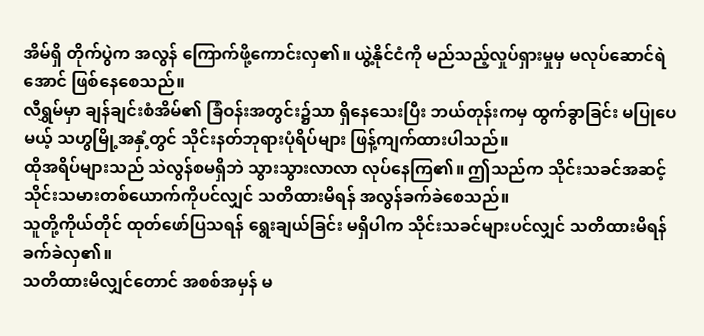အိမ်ရှိ တိုက်ပွဲက အလွန် ကြောက်ဖို့ကောင်းလှ၏။ ယွဲ့နိုင်ငံကို မည်သည့်လှုပ်ရှားမှုမှ မလုပ်ဆောင်ရဲအောင် ဖြစ်နေစေသည်။
လီရွှမ်မှာ ချန်ချင်းစံအိမ်၏ ခြံဝန်းအတွင်း၌သာ ရှိနေသေးပြီး ဘယ်တုန်းကမှ ထွက်ခွာခြင်း မပြုပေမယ့် သဟွမြို့အနှံ့တွင် သိုင်းနတ်ဘုရားပုံရိပ်များ ဖြန့်ကျက်ထားပါသည်။
ထိုအရိပ်များသည် သဲလွန်စမရှိဘဲ သွားသွားလာလာ လုပ်နေကြ၏။ ဤသည်က သိုင်းသခင်အဆင့် သိုင်းသမားတစ်ယောက်ကိုပင်လျှင် သတိထားမိရန် အလွန်ခက်ခဲစေသည်။
သူတို့ကိုယ်တိုင် ထုတ်ဖော်ပြသရန် ရွေးချယ်ခြင်း မရှိပါက သိုင်းသခင်များပင်လျှင် သတိထားမိရန် ခက်ခဲလှ၏။
သတိထားမိလျှင်တောင် အစစ်အမှန် မ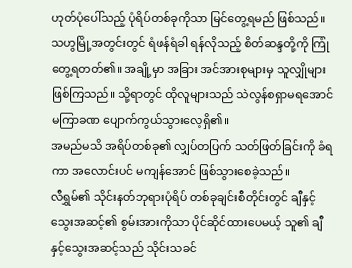ဟုတ်ပုံပေါ်သည့် ပုံရိပ်တစ်ခုကိုသာ မြင်တွေ့ရမည် ဖြစ်သည်။
သဟွမြို့အတွင်းတွင် ရံဖန်ရံခါ ရန်လိုသည့် စိတ်ဆန္ဒတို့ကို ကြုံတွေ့ရတတ်၏။ အချို့မှာ အခြား အင်အားစုများမှ သူလျှိုများ ဖြစ်ကြသည်။ သို့ရာတွင် ထိုလူများသည် သဲလွန်စရှာမရအောင် မကြာခဏ ပျောက်ကွယ်သွားလေ့ရှိ၏။
အမည်မသိ အရိပ်တစ်ခု၏ လျှပ်တပြက် သတ်ဖြတ်ခြင်းကို ခံရကာ အလောင်းပင် မကျန်အောင် ဖြစ်သွားစေခဲ့သည်။
လီရွှမ်၏ သိုင်းနတ်ဘုရားပုံရိပ် တစ်ခုချင်းစီတိုင်းတွင် ချီနှင့်သွေးအဆင့်၏ စွမ်းအားကိုသာ ပိုင်ဆိုင်ထားပေမယ့် သူ၏ ချီနှင့်သွေးအဆင့်သည် သိုင်းသခင်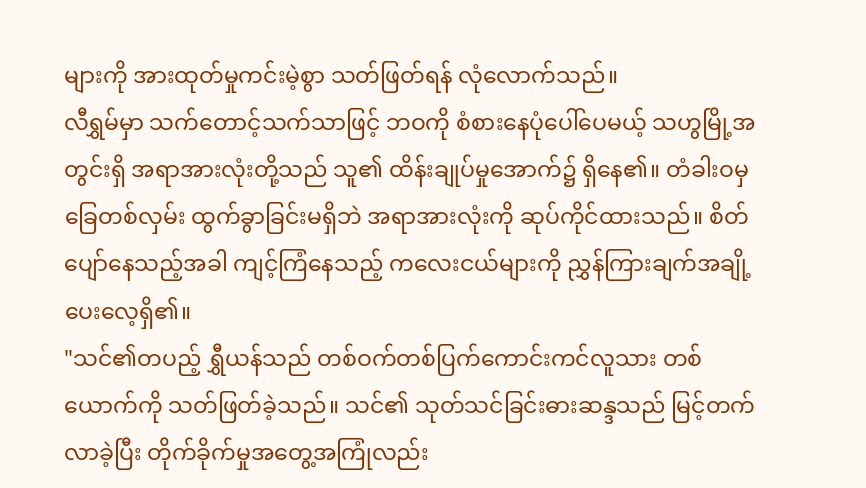များကို အားထုတ်မှုကင်းမဲ့စွာ သတ်ဖြတ်ရန် လုံလောက်သည်။
လီရွှမ်မှာ သက်တောင့်သက်သာဖြင့် ဘဝကို စံစားနေပုံပေါ်ပေမယ့် သဟွမြို့အတွင်းရှိ အရာအားလုံးတို့သည် သူ၏ ထိန်းချုပ်မှုအောက်၌ ရှိနေ၏။ တံခါးဝမှ ခြေတစ်လှမ်း ထွက်ခွာခြင်းမရှိဘဲ အရာအားလုံးကို ဆုပ်ကိုင်ထားသည်။ စိတ်ပျော်နေသည့်အခါ ကျင့်ကြံနေသည့် ကလေးငယ်များကို ညွှန်ကြားချက်အချို့ ပေးလေ့ရှိ၏။
"သင်၏တပည့် ရွှီယန်သည် တစ်ဝက်တစ်ပြက်ကောင်းကင်လူသား တစ်ယောက်ကို သတ်ဖြတ်ခဲ့သည်။ သင်၏ သုတ်သင်ခြင်းဓားဆန္ဒသည် မြင့်တက်လာခဲ့ပြီး တိုက်ခိုက်မှုအတွေ့အကြုံလည်း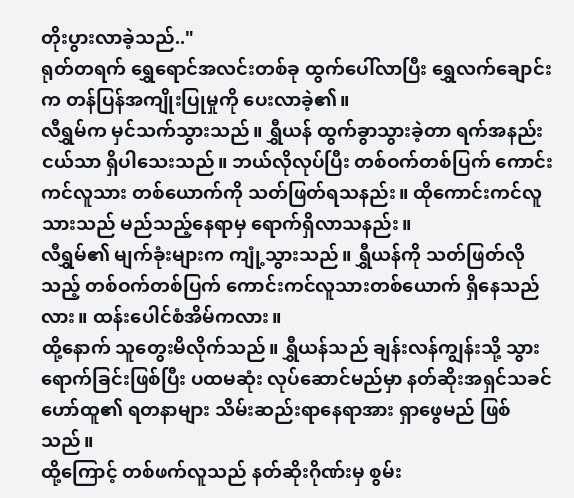တိုးပွားလာခဲ့သည်.."
ရုတ်တရက် ရွှေရောင်အလင်းတစ်ခု ထွက်ပေါ်လာပြီး ရွှေလက်ချောင်းက တန်ပြန်အကျိုးပြုမှုကို ပေးလာခဲ့၏။
လီရွှမ်က မှင်သက်သွားသည်။ ရွှီယန် ထွက်ခွာသွားခဲ့တာ ရက်အနည်းငယ်သာ ရှိပါသေးသည်။ ဘယ်လိုလုပ်ပြီး တစ်ဝက်တစ်ပြက် ကောင်းကင်လူသား တစ်ယောက်ကို သတ်ဖြတ်ရသနည်း။ ထိုကောင်းကင်လူသားသည် မည်သည့်နေရာမှ ရောက်ရှိလာသနည်း။
လီရွှမ်၏ မျက်ခုံးများက ကျုံ့သွားသည်။ ရွှီယန်ကို သတ်ဖြတ်လိုသည့် တစ်ဝက်တစ်ပြက် ကောင်းကင်လူသားတစ်ယောက် ရှိနေသည်လား။ ထန်းပေါင်စံအိမ်ကလား။
ထို့နောက် သူတွေးမိလိုက်သည်။ ရွှီယန်သည် ချန်းလန်ကျွန်းသို့ သွားရောက်ခြင်းဖြစ်ပြီး ပထမဆုံး လုပ်ဆောင်မည်မှာ နတ်ဆိုးအရှင်သခင် ဟော်ထူ၏ ရတနာများ သိမ်းဆည်းရာနေရာအား ရှာဖွေမည် ဖြစ်သည်။
ထို့ကြောင့် တစ်ဖက်လူသည် နတ်ဆိုးဂိုဏ်းမှ စွမ်း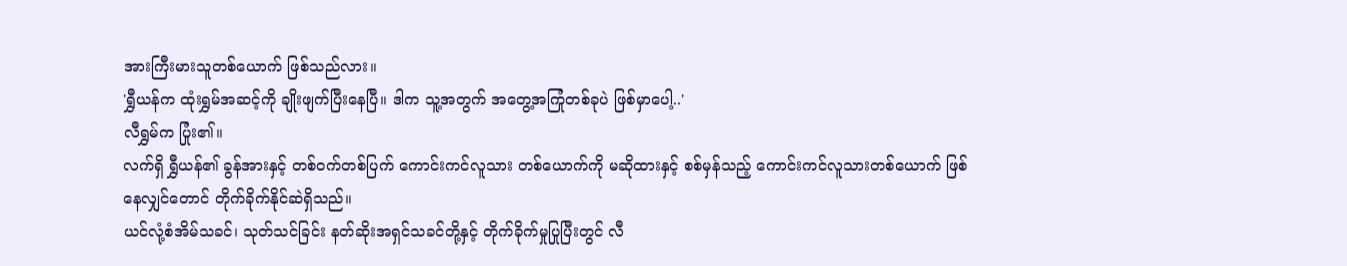အားကြီးမားသူတစ်ယောက် ဖြစ်သည်လား။
'ရွှီယန်က ထုံးရွှမ်အဆင့်ကို ချိုးဖျက်ပြီးနေပြီ။ ဒါက သူ့အတွက် အတွေ့အကြုံတစ်ခုပဲ ဖြစ်မှာပေါ့..'
လီရွှမ်က ပြုံး၏။
လက်ရှိ ရွှီယန်၏ ခွန်အားနှင့် တစ်ဝက်တစ်ပြက် ကောင်းကင်လူသား တစ်ယောက်ကို မဆိုထားနှင့် စစ်မှန်သည့် ကောင်းကင်လူသားတစ်ယောက် ဖြစ်နေလျှင်တောင် တိုက်ခိုက်နိုင်ဆဲရှိသည်။
ယင်လုံ့စံအိမ်သခင်၊ သုတ်သင်ခြင်း နတ်ဆိုးအရှင်သခင်တို့နှင့် တိုက်ခိုက်မှုပြုပြီးတွင် လီ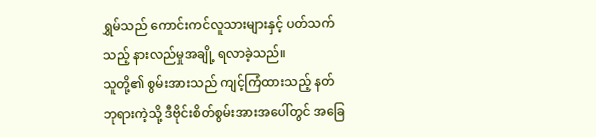ရွှမ်သည် ကောင်းကင်လူသားများနှင့် ပတ်သက်သည့် နားလည်မှုအချို့ ရလာခဲ့သည်။
သူတို့၏ စွမ်းအားသည် ကျင့်ကြံထားသည့် နတ်ဘုရားကဲ့သို့ ဒီဗိုင်းစိတ်စွမ်းအားအပေါ်တွင် အခြေ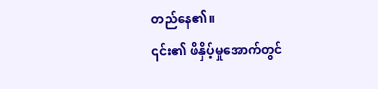တည်နေ၏။
၎င်း၏ ဖိနှိပ့်မှုအောက်တွင်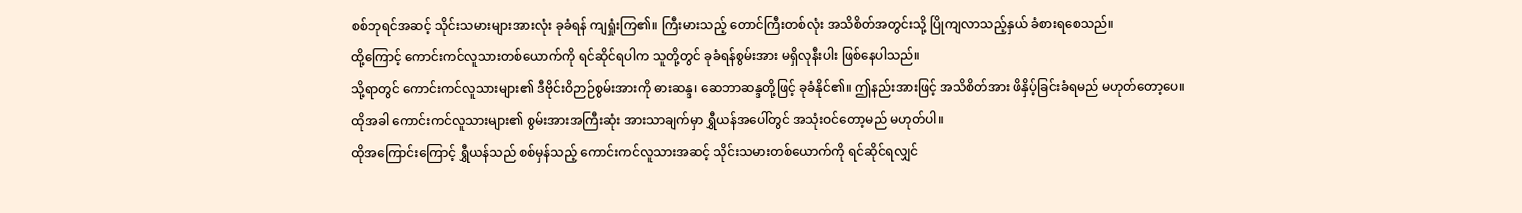စစ်ဘုရင်အဆင့် သိုင်းသမားများအားလုံး ခုခံရန် ကျရှုံးကြ၏။ ကြီးမားသည့် တောင်ကြီးတစ်လုံး အသိစိတ်အတွင်းသို့ ပြိုကျလာသည့်နှယ် ခံစားရစေသည်။
ထို့ကြောင့် ကောင်းကင်လူသားတစ်ယောက်ကို ရင်ဆိုင်ရပါက သူတို့တွင် ခုခံရန်စွမ်းအား မရှိလုနီးပါး ဖြစ်နေပါသည်။
သို့ရာတွင် ကောင်းကင်လူသားများ၏ ဒီဗိုင်းဝိဉာဉ်စွမ်းအားကို ဓားဆန္ဒ၊ ဆေဘာဆန္ဒတို့ဖြင့် ခုခံနိုင်၏။ ဤနည်းအားဖြင့် အသိစိတ်အား ဖိနှိပ့်ခြင်းခံရမည် မဟုတ်တော့ပေ။
ထိုအခါ ကောင်းကင်လူသားများ၏ စွမ်းအားအကြီးဆုံး အားသာချက်မှာ ရွှီယန်အပေါ်တွင် အသုံးဝင်တော့မည် မဟုတ်ပါ။
ထိုအကြောင်းကြောင့် ရွှီယန်သည် စစ်မှန်သည့် ကောင်းကင်လူသားအဆင့် သိုင်းသမားတစ်ယောက်ကို ရင်ဆိုင်ရလျှင်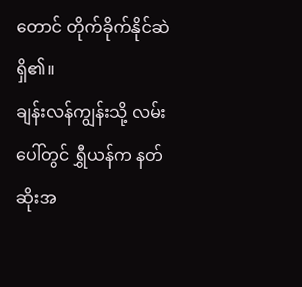တောင် တိုက်ခိုက်နိုင်ဆဲ ရှိ၏။
ချန်းလန်ကျွန်းသို့ လမ်းပေါ်တွင် ရွှီယန်က နတ်ဆိုးအ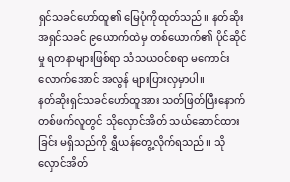ရှင်သခင်ဟော်ထူ၏ မြေပုံကိုထုတ်သည်။ နတ်ဆိုးအရှင်သခင် ၉ယောက်ထဲမှ တစ်ယောက်၏ ပိုင်ဆိုင်မှု ရတနာများဖြစ်ရာ သံသယဝင်စရာ မကောင်းလောက်အောင် အလွန် များပြားလှမှာပါ။
နတ်ဆိုးရှင်သခင်ဟော်ထူအား သတ်ဖြတ်ပြီးနောက် တစ်ဖက်လူတွင် သိုလှောင်အိတ် သယ်ဆောင်ထားခြင်း မရှိသည်ကို ရွှီယန်တွေ့လိုက်ရသည်။ သိုလှောင်အိတ်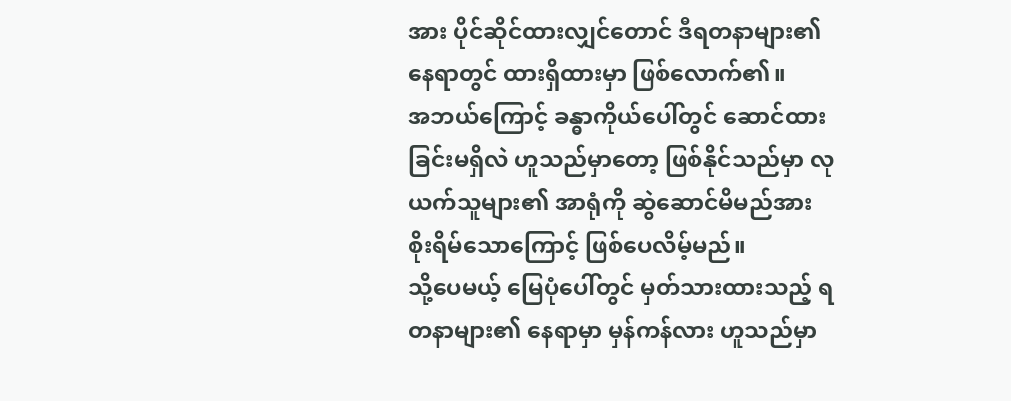အား ပိုင်ဆိုင်ထားလျှင်တောင် ဒီရတနာများ၏ နေရာတွင် ထားရှိထားမှာ ဖြစ်လောက်၏။
အဘယ်ကြောင့် ခန္ဓာကိုယ်ပေါ်တွင် ဆောင်ထားခြင်းမရှိလဲ ဟူသည်မှာတော့ ဖြစ်နိုင်သည်မှာ လုယက်သူများ၏ အာရုံကို ဆွဲဆောင်မိမည်အား စိုးရိမ်သောကြောင့် ဖြစ်ပေလိမ့်မည်။
သို့ပေမယ့် မြေပုံပေါ်တွင် မှတ်သားထားသည့် ရတနာများ၏ နေရာမှာ မှန်ကန်လား ဟူသည်မှာ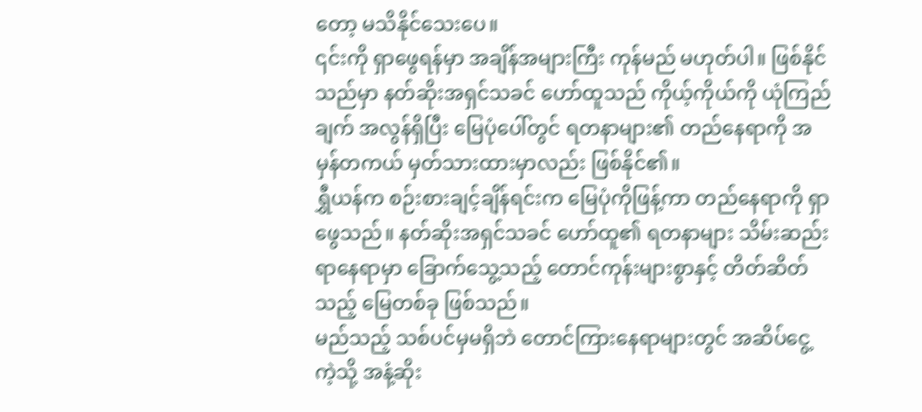တော့ မသိနိုင်သေးပေ။
၎င်းကို ရှာဖွေရန်မှာ အချိန်အများကြီး ကုန်မည် မဟုတ်ပါ။ ဖြစ်နိုင်သည်မှာ နတ်ဆိုးအရှင်သခင် ဟော်ထူသည် ကိုယ့်ကိုယ်ကို ယုံကြည်ချက် အလွန်ရှိပြီး မြေပုံပေါ်တွင် ရတနာများ၏ တည်နေရာကို အမှန်တကယ် မှတ်သားထားမှာလည်း ဖြစ်နိုင်၏။
ရွှီယန်က စဉ်းစားချင့်ချိန်ရင်းက မြေပုံကိုဖြန့်ကာ တည်နေရာကို ရှာဖွေသည်။ နတ်ဆိုးအရှင်သခင် ဟော်ထူ၏ ရတနာများ သိမ်းဆည်းရာနေရာမှာ ခြောက်သွေ့သည့် တောင်ကုန်းများစွာနှင့် တိတ်ဆိတ်သည့် မြေတစ်ခု ဖြစ်သည်။
မည်သည့် သစ်ပင်မှမရှိဘဲ တောင်ကြားနေရာများတွင် အဆိပ်ငွေ့ကဲ့သို့ အနံ့ဆိုး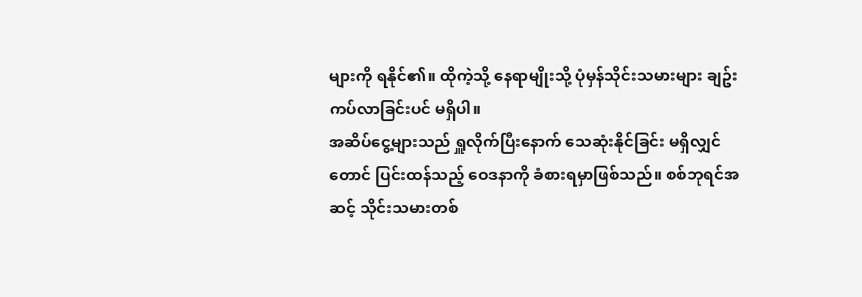များကို ရနိုင်၏။ ထိုကဲ့သို့ နေရာမျိုးသို့ ပုံမှန်သိုင်းသမားများ ချဥ်းကပ်လာခြင်းပင် မရှိပါ။
အဆိပ်ငွေ့များသည် ရှူလိုက်ပြီးနောက် သေဆုံးနိုင်ခြင်း မရှိလျှင်တောင် ပြင်းထန်သည့် ဝေဒနာကို ခံစားရမှာဖြစ်သည်။ စစ်ဘုရင်အဆင့် သိုင်းသမားတစ်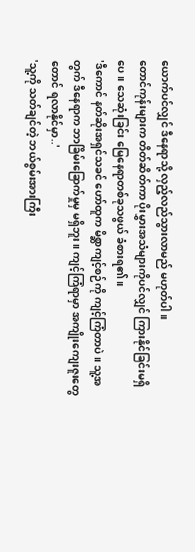ယောက်ပင်လျှင် ဒီနေရာသို့ လှည့်လည်သွားလာမည် မဟုတ်ပါ။
တောင်ကုန်းများက တိတ်ဆိတ်ကာ ပိုးမွှားအသံများကိုပင်လျှင် ကြားနိုင်ခြင်းမရှိပေ။ သေဆုံးခြင်း မြေနေရာတစ်ခုသဖွယ် ခံစားရ၏။
'ဒီကောင် နတ်ဆိုးအရှင်သခင် ဟော်ထူက မိစ္ဆာကျင့်စဉ်ကို ကျင့်ကြံတာပဲ။ သူ့အတွက် ဒီနေရာက ဘာခြိမ်းခြောက်မှုမှ မရှိဘူး။ ကျင့်ကြံရာမှာ အကျိုးကျေးဇူးတွေတောင် ရလာနိုင်မှာ..'
'သူ့ကို သတ်ချင်တဲ့ ဘယ်စွမ်းအားကြီး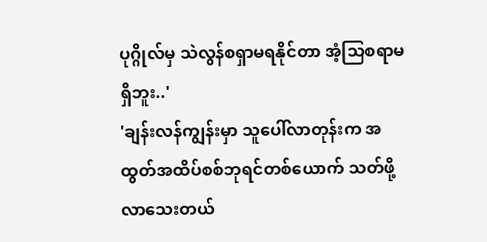ပုဂ္ဂိုလ်မှ သဲလွန်စရှာမရနိုင်တာ အံ့သြစရာမရှိဘူး..'
'ချန်းလန်ကျွန်းမှာ သူပေါ်လာတုန်းက အထွတ်အထိပ်စစ်ဘုရင်တစ်ယောက် သတ်ဖို့ လာသေးတယ်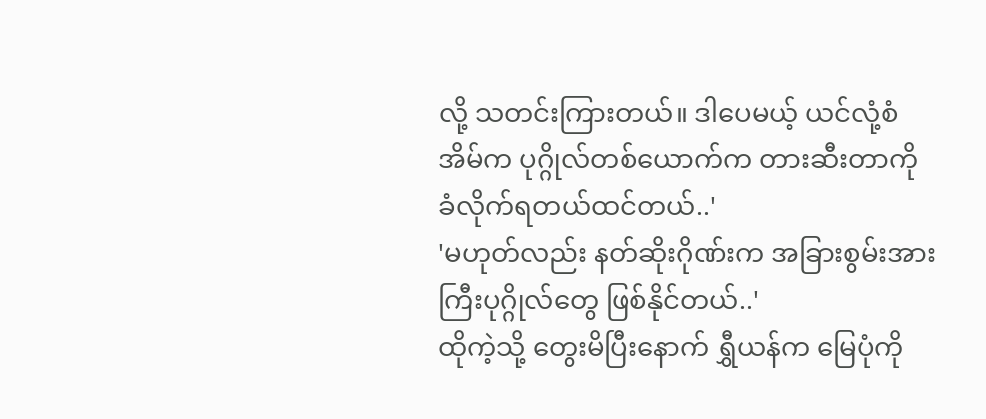လို့ သတင်းကြားတယ်။ ဒါပေမယ့် ယင်လုံ့စံအိမ်က ပုဂ္ဂိုလ်တစ်ယောက်က တားဆီးတာကို ခံလိုက်ရတယ်ထင်တယ်..'
'မဟုတ်လည်း နတ်ဆိုးဂိုဏ်းက အခြားစွမ်းအားကြီးပုဂ္ဂိုလ်တွေ ဖြစ်နိုင်တယ်..'
ထိုကဲ့သို့ တွေးမိပြီးနောက် ရွှီယန်က မြေပုံကို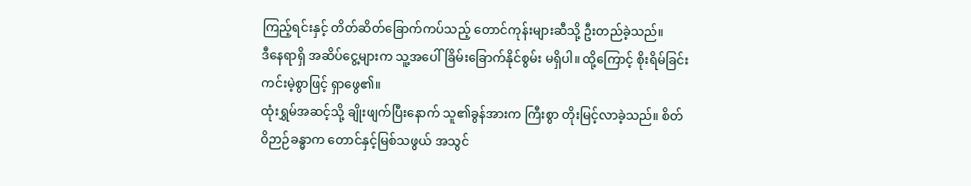ကြည့်ရင်းနှင့် တိတ်ဆိတ်ခြောက်ကပ်သည့် တောင်ကုန်းများဆီသို့ ဦးတည်ခဲ့သည်။
ဒီနေရာရှိ အဆိပ်ငွေ့များက သူ့အပေါ်ခြိမ်းခြောက်နိုင်စွမ်း မရှိပါ။ ထို့ကြောင့် စိုးရိမ်ခြင်း ကင်းမဲ့စွာဖြင့် ရှာဖွေ၏။
ထုံးရွှမ်အဆင့်သို့ ချိုးဖျက်ပြီးနောက် သူ၏ခွန်အားက ကြီးစွာ တိုးမြင့်လာခဲ့သည်။ စိတ်ဝိဉာဉ်ခန္ဓာက တောင်နှင့်မြစ်သဖွယ် အသွင်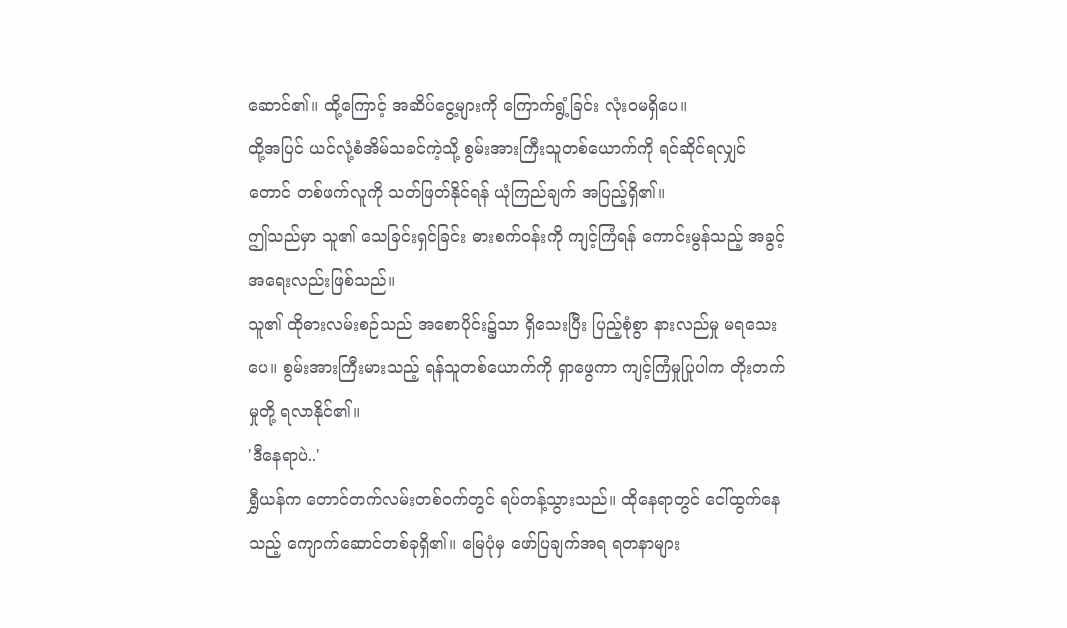ဆောင်၏။ ထို့ကြောင့် အဆိပ်ငွေ့များကို ကြောက်ရွံ့ခြင်း လုံးဝမရှိပေ။
ထို့အပြင် ယင်လုံ့စံအိမ်သခင်ကဲ့သို့ စွမ်းအားကြီးသူတစ်ယောက်ကို ရင်ဆိုင်ရလျှင်တောင် တစ်ဖက်လူကို သတ်ဖြတ်နိုင်ရန် ယုံကြည်ချက် အပြည့်ရှိ၏။
ဤသည်မှာ သူ၏ သေခြင်းရှင်ခြင်း ဓားစက်ဝန်းကို ကျင့်ကြံရန် ကောင်းမွန်သည့် အခွင့်အရေးလည်းဖြစ်သည်။
သူ၏ ထိုဓားလမ်းစဉ်သည် အစောပိုင်း၌သာ ရှိသေးပြီး ပြည့်စုံစွာ နားလည်မှု မရသေးပေ။ စွမ်းအားကြီးမားသည့် ရန်သူတစ်ယောက်ကို ရှာဖွေကာ ကျင့်ကြံမှုပြုပါက တိုးတက်မှုတို့ ရလာနိုင်၏။
'ဒီနေရာပဲ..'
ရွှီယန်က တောင်တက်လမ်းတစ်ဝက်တွင် ရပ်တန့်သွားသည်။ ထိုနေရာတွင် ငေါ်ထွက်နေသည့် ကျောက်ဆောင်တစ်ခုရှိ၏။ မြေပုံမှ ဖော်ပြချက်အရ ရတနာများ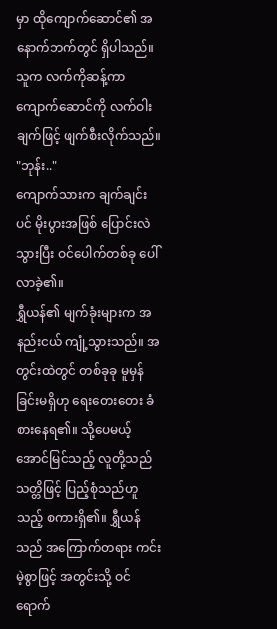မှာ ထိုကျောက်ဆောင်၏ အနောက်ဘက်တွင် ရှိပါသည်။
သူက လက်ကိုဆန့်ကာ ကျောက်ဆောင်ကို လက်ဝါးချက်ဖြင့် ဖျက်စီးလိုက်သည်။
"ဘုန်း.."
ကျောက်သားက ချက်ချင်းပင် မိုးပွားအဖြစ် ပြောင်းလဲသွားပြီး ဝင်ပေါက်တစ်ခု ပေါ်လာခဲ့၏။
ရွှီယန်၏ မျက်ခုံးများက အနည်းငယ် ကျုံ့သွားသည်။ အတွင်းထဲတွင် တစ်ခုခု မူမှန်ခြင်းမရှိဟု ရေးတေးတေး ခံစားနေရ၏။ သို့ပေမယ့် အောင်မြင်သည့် လူတို့သည် သတ္တိဖြင့် ပြည့်စုံသည်ဟူသည့် စကားရှိ၏။ ရွှီယန်သည် အကြောက်တရား ကင်းမဲ့စွာဖြင့် အတွင်းသို့ ဝင်ရောက်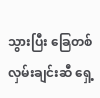သွားပြီး ခြေတစ်လှမ်းချင်းဆီ ရှေ့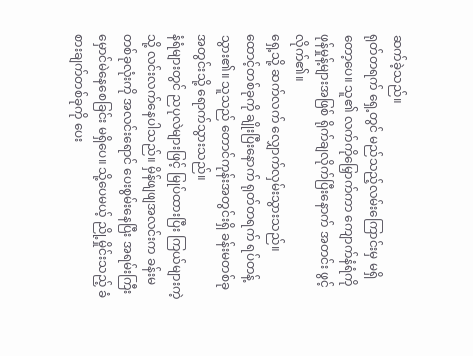ဆက်ခဲ့သည်။
ရုတ်တရက် ရှေ့တွင် မည်သည့်လမ်းကြောင်းမှ မရှိတော့ပေ။ သူ၏ လက်ကိုမြှောက်ကာ ကျောက်နံရံကို ဖုန်မှုန့်များအဖြစ် ရိုက်ချလိုက်ပြီးနောက် အတင်း ဖွင့်လိုက်၏။
ရှေ့သို့ ဆက်လက် လျှောက်လှမ်းသွားသည်။
ထောင့်တစ်ခုကို ချိုးပြီးနောက် ရုတ်တရက် ရပ်တန့်သွား၏။ သူသည် တောင်ကုန်းအတွင်းရှိ ခန်းမတစ်ခု အတွင်းသို့ ရောက်သွားသည်။
နံရံများတွင် ညပုလဲများဖြင့် မြုပ်ထားပြီး ကြယ်များကဲ့သို့ လင်းလက်နေပါသည်။ မှိန်ဖျဖျအလင်းက ခန်းမတစ်ခုလုံးကို အလင်းရောင် ပေးစွမ်းနေပြီး အရမ်းကြီး မှောင်မဲနေစေခြင်း မရှိပေ။ သို့ပေမယ့် ညို့မှိုင်းသည့် ခံစားချက်တစ်ခုကို ပေး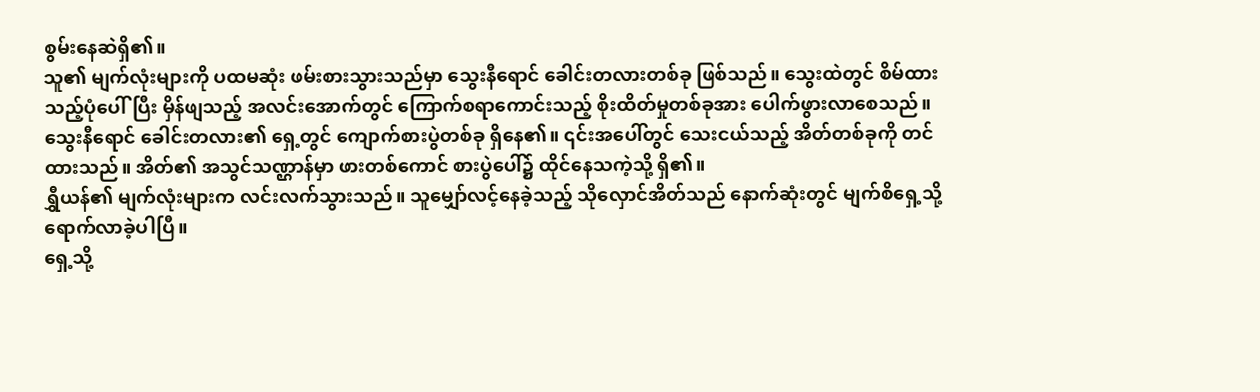စွမ်းနေဆဲရှိ၏။
သူ၏ မျက်လုံးများကို ပထမဆုံး ဖမ်းစားသွားသည်မှာ သွေးနီရောင် ခေါင်းတလားတစ်ခု ဖြစ်သည်။ သွေးထဲတွင် စိမ်ထားသည့်ပုံပေါ်ပြီး မှိန်ဖျသည့် အလင်းအောက်တွင် ကြောက်စရာကောင်းသည့် စိုးထိတ်မှုတစ်ခုအား ပေါက်ဖွားလာစေသည်။
သွေးနီရောင် ခေါင်းတလား၏ ရှေ့တွင် ကျောက်စားပွဲတစ်ခု ရှိနေ၏။ ၎င်းအပေါ်တွင် သေးငယ်သည့် အိတ်တစ်ခုကို တင်ထားသည်။ အိတ်၏ အသွင်သဏ္ဌာန်မှာ ဖားတစ်ကောင် စားပွဲပေါ်၌ ထိုင်နေသကဲ့သို့ ရှိ၏။
ရွှီယန်၏ မျက်လုံးများက လင်းလက်သွားသည်။ သူမျှော်လင့်နေခဲ့သည့် သိုလှောင်အိတ်သည် နောက်ဆုံးတွင် မျက်စိရှေ့သို့ ရောက်လာခဲ့ပါပြီ။
ရှေ့သို့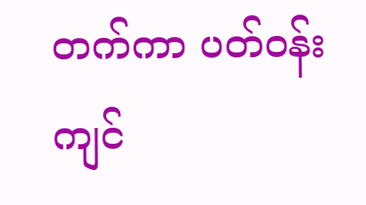တက်ကာ ပတ်ဝန်းကျင်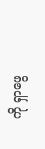ကို ရှာဖွေ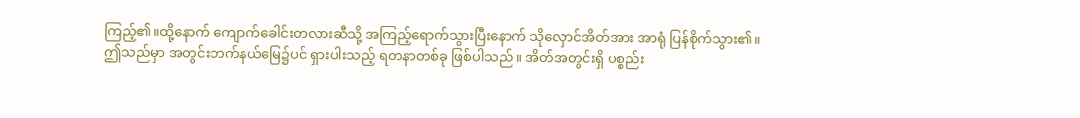ကြည့်၏။ထို့နောက် ကျောက်ခေါင်းတလားဆီသို့ အကြည့်ရောက်သွားပြီးနောက် သိုလှောင်အိတ်အား အာရုံ ပြန်စိုက်သွား၏။
ဤသည်မှာ အတွင်းဘက်နယ်မြေ၌ပင် ရှားပါးသည့် ရတနာတစ်ခု ဖြစ်ပါသည်။ အိတ်အတွင်းရှိ ပစ္စည်း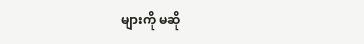များကို မဆို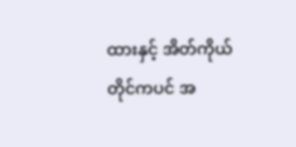ထားနှင့် အိတ်ကိုယ်တိုင်ကပင် အ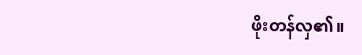ဖိုးတန်လှ၏။